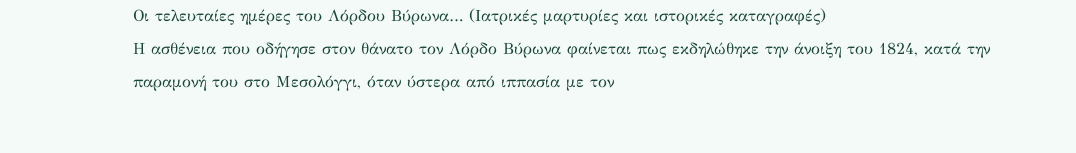Οι τελευταίες ημέρες του Λόρδου Βύρωνα… (Ιατρικές μαρτυρίες και ιστορικές καταγραφές)
Η ασθένεια που οδήγησε στον θάνατο τον Λόρδο Βύρωνα φαίνεται πως εκδηλώθηκε την άνοιξη του 1824, κατά την παραμονή του στο Μεσολόγγι, όταν ύστερα από ιππασία με τον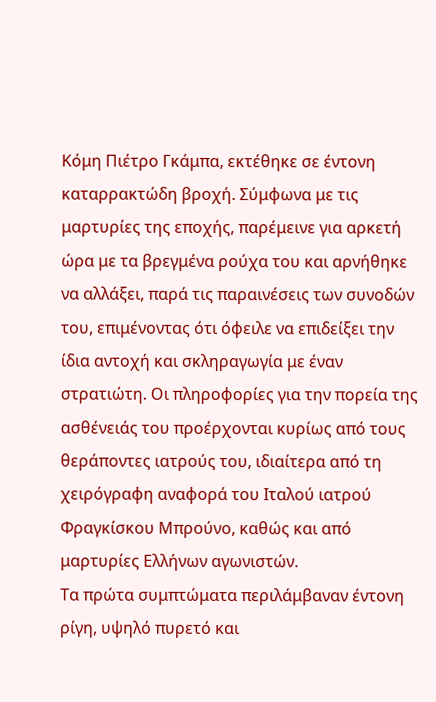Κόμη Πιέτρο Γκάμπα, εκτέθηκε σε έντονη καταρρακτώδη βροχή. Σύμφωνα με τις μαρτυρίες της εποχής, παρέμεινε για αρκετή ώρα με τα βρεγμένα ρούχα του και αρνήθηκε να αλλάξει, παρά τις παραινέσεις των συνοδών του, επιμένοντας ότι όφειλε να επιδείξει την ίδια αντοχή και σκληραγωγία με έναν στρατιώτη. Οι πληροφορίες για την πορεία της ασθένειάς του προέρχονται κυρίως από τους θεράποντες ιατρούς του, ιδιαίτερα από τη χειρόγραφη αναφορά του Ιταλού ιατρού Φραγκίσκου Μπρούνο, καθώς και από μαρτυρίες Ελλήνων αγωνιστών.
Τα πρώτα συμπτώματα περιλάμβαναν έντονη ρίγη, υψηλό πυρετό και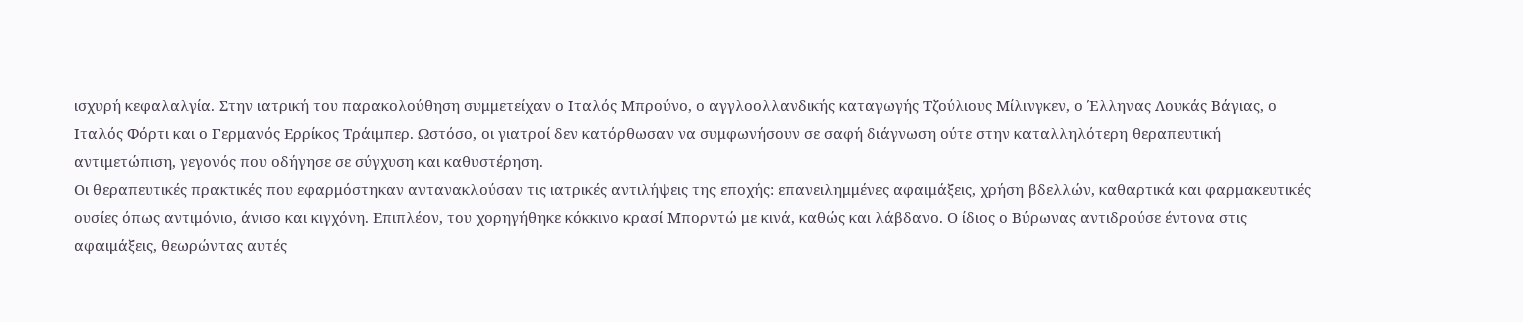ισχυρή κεφαλαλγία. Στην ιατρική του παρακολούθηση συμμετείχαν ο Ιταλός Μπρούνο, ο αγγλοολλανδικής καταγωγής Τζούλιους Μίλινγκεν, ο Έλληνας Λουκάς Βάγιας, ο Ιταλός Φόρτι και ο Γερμανός Ερρίκος Τράιμπερ. Ωστόσο, οι γιατροί δεν κατόρθωσαν να συμφωνήσουν σε σαφή διάγνωση ούτε στην καταλληλότερη θεραπευτική αντιμετώπιση, γεγονός που οδήγησε σε σύγχυση και καθυστέρηση.
Οι θεραπευτικές πρακτικές που εφαρμόστηκαν αντανακλούσαν τις ιατρικές αντιλήψεις της εποχής: επανειλημμένες αφαιμάξεις, χρήση βδελλών, καθαρτικά και φαρμακευτικές ουσίες όπως αντιμόνιο, άνισο και κιγχόνη. Επιπλέον, του χορηγήθηκε κόκκινο κρασί Μπορντώ με κινά, καθώς και λάβδανο. Ο ίδιος ο Βύρωνας αντιδρούσε έντονα στις αφαιμάξεις, θεωρώντας αυτές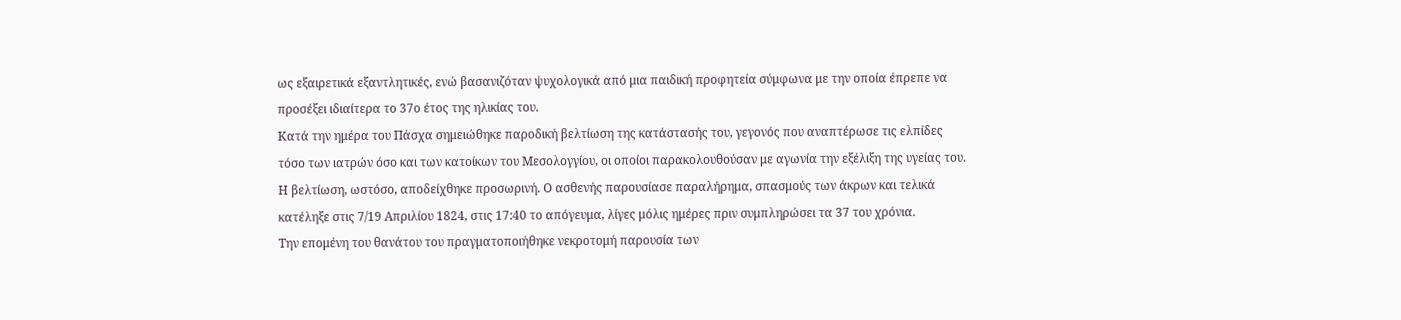ως εξαιρετικά εξαντλητικές, ενώ βασανιζόταν ψυχολογικά από μια παιδική προφητεία σύμφωνα με την οποία έπρεπε να προσέξει ιδιαίτερα το 37ο έτος της ηλικίας του.
Κατά την ημέρα του Πάσχα σημειώθηκε παροδική βελτίωση της κατάστασής του, γεγονός που αναπτέρωσε τις ελπίδες τόσο των ιατρών όσο και των κατοίκων του Μεσολογγίου, οι οποίοι παρακολουθούσαν με αγωνία την εξέλιξη της υγείας του. Η βελτίωση, ωστόσο, αποδείχθηκε προσωρινή. Ο ασθενής παρουσίασε παραλήρημα, σπασμούς των άκρων και τελικά κατέληξε στις 7/19 Απριλίου 1824, στις 17:40 το απόγευμα, λίγες μόλις ημέρες πριν συμπληρώσει τα 37 του χρόνια.
Την επομένη του θανάτου του πραγματοποιήθηκε νεκροτομή παρουσία των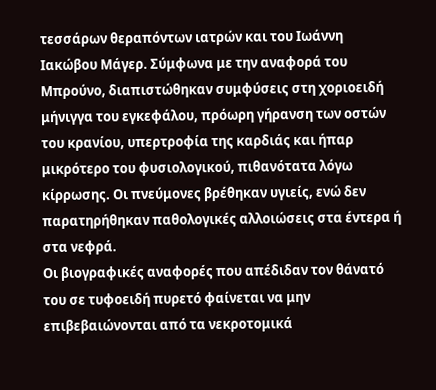τεσσάρων θεραπόντων ιατρών και του Ιωάννη Ιακώβου Μάγερ. Σύμφωνα με την αναφορά του Μπρούνο, διαπιστώθηκαν συμφύσεις στη χοριοειδή μήνιγγα του εγκεφάλου, πρόωρη γήρανση των οστών του κρανίου, υπερτροφία της καρδιάς και ήπαρ μικρότερο του φυσιολογικού, πιθανότατα λόγω κίρρωσης. Οι πνεύμονες βρέθηκαν υγιείς, ενώ δεν παρατηρήθηκαν παθολογικές αλλοιώσεις στα έντερα ή στα νεφρά.
Οι βιογραφικές αναφορές που απέδιδαν τον θάνατό του σε τυφοειδή πυρετό φαίνεται να μην επιβεβαιώνονται από τα νεκροτομικά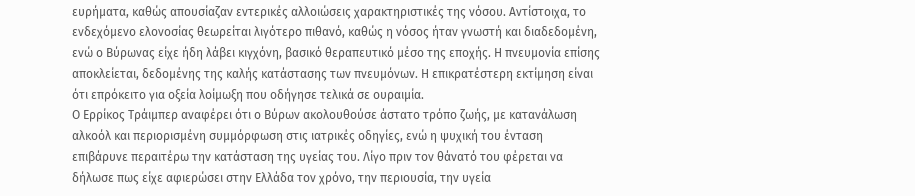ευρήματα, καθώς απουσίαζαν εντερικές αλλοιώσεις χαρακτηριστικές της νόσου. Αντίστοιχα, το ενδεχόμενο ελονοσίας θεωρείται λιγότερο πιθανό, καθώς η νόσος ήταν γνωστή και διαδεδομένη, ενώ ο Βύρωνας είχε ήδη λάβει κιγχόνη, βασικό θεραπευτικό μέσο της εποχής. Η πνευμονία επίσης αποκλείεται, δεδομένης της καλής κατάστασης των πνευμόνων. Η επικρατέστερη εκτίμηση είναι ότι επρόκειτο για οξεία λοίμωξη που οδήγησε τελικά σε ουραιμία.
Ο Ερρίκος Τράιμπερ αναφέρει ότι ο Βύρων ακολουθούσε άστατο τρόπο ζωής, με κατανάλωση αλκοόλ και περιορισμένη συμμόρφωση στις ιατρικές οδηγίες, ενώ η ψυχική του ένταση επιβάρυνε περαιτέρω την κατάσταση της υγείας του. Λίγο πριν τον θάνατό του φέρεται να δήλωσε πως είχε αφιερώσει στην Ελλάδα τον χρόνο, την περιουσία, την υγεία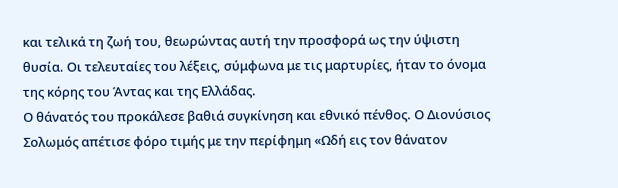και τελικά τη ζωή του, θεωρώντας αυτή την προσφορά ως την ύψιστη θυσία. Οι τελευταίες του λέξεις, σύμφωνα με τις μαρτυρίες, ήταν το όνομα της κόρης του Άντας και της Ελλάδας.
Ο θάνατός του προκάλεσε βαθιά συγκίνηση και εθνικό πένθος. Ο Διονύσιος Σολωμός απέτισε φόρο τιμής με την περίφημη «Ωδή εις τον θάνατον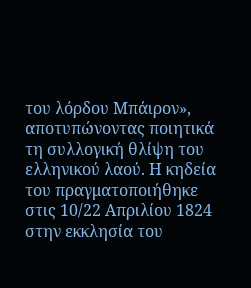του λόρδου Μπάιρον», αποτυπώνοντας ποιητικά τη συλλογική θλίψη του ελληνικού λαού. Η κηδεία του πραγματοποιήθηκε στις 10/22 Απριλίου 1824 στην εκκλησία του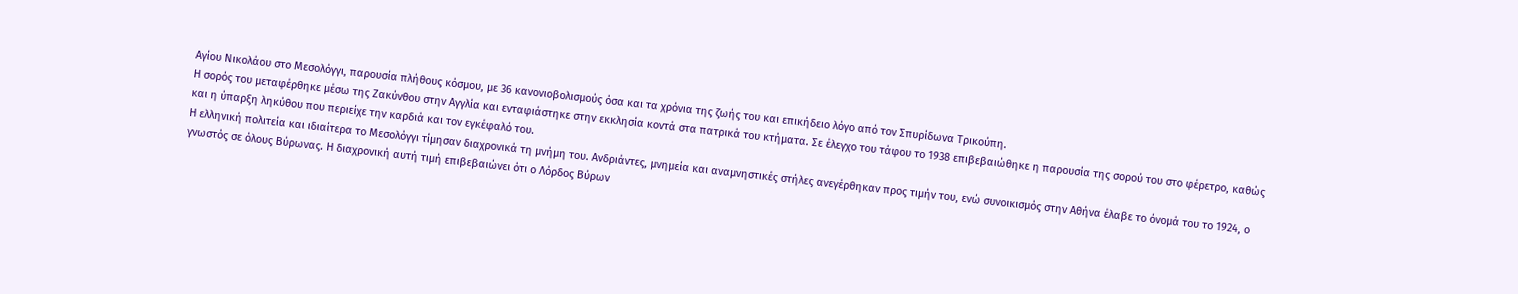Αγίου Νικολάου στο Μεσολόγγι, παρουσία πλήθους κόσμου, με 36 κανονιοβολισμούς όσα και τα χρόνια της ζωής του και επικήδειο λόγο από τον Σπυρίδωνα Τρικούπη.
Η σορός του μεταφέρθηκε μέσω της Ζακύνθου στην Αγγλία και ενταφιάστηκε στην εκκλησία κοντά στα πατρικά του κτήματα. Σε έλεγχο του τάφου το 1938 επιβεβαιώθηκε η παρουσία της σορού του στο φέρετρο, καθώς και η ύπαρξη ληκύθου που περιείχε την καρδιά και τον εγκέφαλό του.
Η ελληνική πολιτεία και ιδιαίτερα το Μεσολόγγι τίμησαν διαχρονικά τη μνήμη του. Ανδριάντες, μνημεία και αναμνηστικές στήλες ανεγέρθηκαν προς τιμήν του, ενώ συνοικισμός στην Αθήνα έλαβε το όνομά του το 1924, ο γνωστός σε όλους Βύρωνας. Η διαχρονική αυτή τιμή επιβεβαιώνει ότι ο Λόρδος Βύρων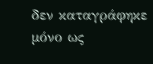δεν καταγράφηκε μόνο ως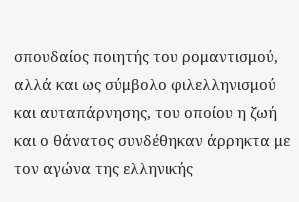σπουδαίος ποιητής του ρομαντισμού, αλλά και ως σύμβολο φιλελληνισμού και αυταπάρνησης, του οποίου η ζωή και ο θάνατος συνδέθηκαν άρρηκτα με τον αγώνα της ελληνικής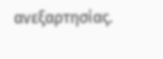ανεξαρτησίας.